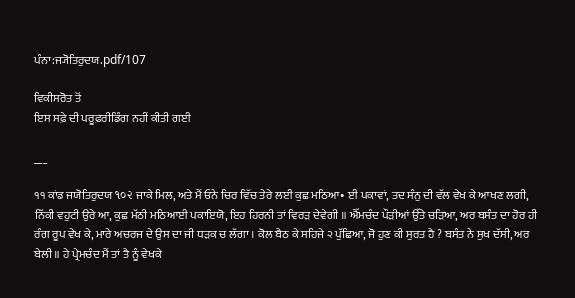ਪੰਨਾ:ਜ੍ਯੋਤਿਰੁਦਯ.pdf/107

ਵਿਕੀਸਰੋਤ ਤੋਂ
ਇਸ ਸਫ਼ੇ ਦੀ ਪਰੂਫ਼ਰੀਡਿੰਗ ਨਹੀਂ ਕੀਤੀ ਗਈ

___

੧੧ ਕਾਂਡ ਜਯੋਤਿਰੁਦਯ ૧૦૨ ਜਾਕੇ ਮਿਲ, ਅਤੇ ਮੈਂ ਓਨੇ ਚਿਰ ਵਿੱਚ ਤੇਰੇ ਲਈ ਕੁਛ ਮਠਿਆ• ਈ ਪਕਾਵਾਂ, ਤਦ ਸੰਨੁ ਦੀ ਵੱਲ ਵੇਖ ਕੇ ਆਖਣ ਲਗੀ, ਨਿੱਕੀ ਵਹੁਟੀ ਉਰੇ ਆ, ਕੁਛ ਮੱਠੀ ਮਠਿਆਈ ਪਕਾਇਯੋ, ਇਹ ਹਿਰਨੀ ਤਾਂ ਵਿਰੜ ਦੇਵੇਗੀ ॥ ਐੱਮਚੰਦ ਪੌੜੀਆਂ ਉੱਤੇ ਚੜਿਆ, ਅਰ ਬਸੰਤ ਦਾ ਹੋਰ ਹੀ ਰੰਗ ਰੂਪ ਵੇਖ ਕੇ, ਮਾਰੇ ਅਚਰਜ ਦੇ ਉਸ ਦਾ ਜੀ ਧੜਕ ਚ ਲੱਗਾ । ਕੋਲ ਬੈਠ ਕੇ ਸਹਿਜੇ ੨ ਪੁੱਛਿਆ, ਜੋ ਹੁਣ ਕੀ ਸੁਰਤ ਹੈ ? ਬਸੰਤ ਨੇ ਸੁਖ ਦੱਸੀ, ਅਰ ਬੇਲੀ ॥ ਹੇ ਪ੍ਰੇਮਚੰਦ ਮੈਂ ਤਾਂ ਤੈ ਨੂੰ ਵੇਖਕੇ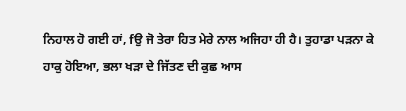ਨਿਹਾਲ ਹੋ ਗਈ ਹਾਂ, fਉ ਜੋ ਤੇਰਾ ਹਿਤ ਮੇਰੇ ਨਾਲ ਅਜਿਹਾ ਹੀ ਹੈ। ਤੁਹਾਡਾ ਪੜਨਾ ਕੇ ਹਾਕੁ ਹੋਇਆ, ਭਲਾ ਖੜਾ ਦੇ ਜਿੱਤਣ ਦੀ ਕੁਛ ਆਸ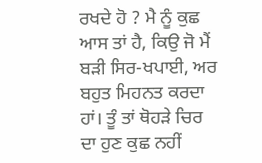ਰਖਦੇ ਹੋ ? ਮੈ ਨੂੰ ਕੁਛ ਆਸ ਤਾਂ ਹੈ, ਕਿਉ ਜੋ ਮੈਂ ਬੜੀ ਸਿਰ-ਖਪਾਈ, ਅਰ ਬਹੁਤ ਮਿਹਨਤ ਕਰਦਾ ਹਾਂ। ਤੂੰ ਤਾਂ ਥੋਹੜੇ ਚਿਰ ਦਾ ਹੁਣ ਕੁਛ ਨਹੀਂ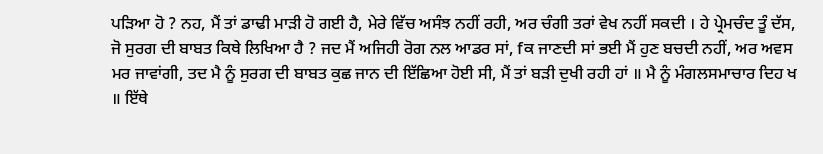ਪੜਿਆ ਹੋ ? ਨਹ, ਮੈਂ ਤਾਂ ਡਾਢੀ ਮਾੜੀ ਹੋ ਗਈ ਹੈ, ਮੇਰੇ ਵਿੱਚ ਅਸੰਝ ਨਹੀਂ ਰਹੀ, ਅਰ ਚੰਗੀ ਤਰਾਂ ਵੇਖ ਨਹੀਂ ਸਕਦੀ । ਹੇ ਪ੍ਰੇਮਚੰਦ ਤੂੰ ਦੱਸ, ਜੋ ਸੁਰਗ ਦੀ ਬਾਬਤ ਕਿਥੇ ਲਿਖਿਆ ਹੈ ? ਜਦ ਮੈਂ ਅਜਿਹੀ ਰੋਗ ਨਲ ਆਡਰ ਸਾਂ, fਕ ਜਾਣਦੀ ਸਾਂ ਭਈ ਮੈਂ ਹੁਣ ਬਚਦੀ ਨਹੀਂ, ਅਰ ਅਵਸ ਮਰ ਜਾਵਾਂਗੀ, ਤਦ ਮੈ ਨੂੰ ਸੁਰਗ ਦੀ ਬਾਬਤ ਕੁਛ ਜਾਨ ਦੀ ਇੱਛਿਆ ਹੋਈ ਸੀ, ਮੈਂ ਤਾਂ ਬੜੀ ਦੁਖੀ ਰਹੀ ਹਾਂ ॥ ਮੈ ਨੂੰ ਮੰਗਲਸਮਾਚਾਰ ਦਿਹ ਖ ॥ ਇੱਥੇ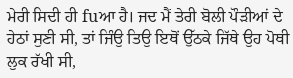ਮੇਰੀ ਸਿਦੀ ਹੀ fuਆ ਹੈ। ਜਦ ਮੈਂ ਤੇਰੀ ਬੋਲੀ ਪੌੜੀਆਂ ਦੇ ਹੇਠਾਂ ਸੁਣੀ ਸੀ, ਤਾਂ ਜਿੰਉ ਤਿਉ ਇਥੋਂ ਉੱਠਕੇ ਜਿੱਥੇ ਉਹ ਪੋਥੀ ਲੁਕ ਰੱਖੀ ਸੀ,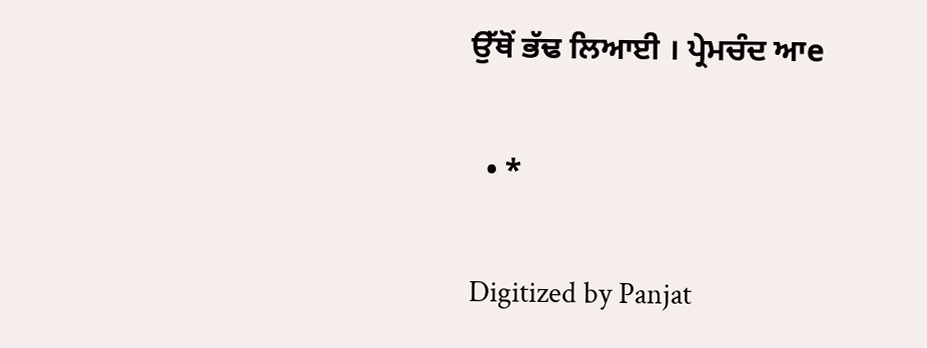ਉੱਥੋਂ ਭੱਢ ਲਿਆਈ । ਪ੍ਰੇਮਚੰਦ ਆe

  • *

Digitized by Panjat